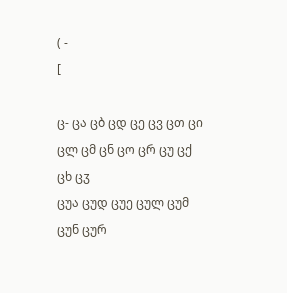( -
[

ც- ცა ცბ ცდ ცე ცვ ცთ ცი ცლ ცმ ცნ ცო ცრ ცუ ცქ ცხ ცჳ
ცუა ცუდ ცუე ცულ ცუმ ცუნ ცურ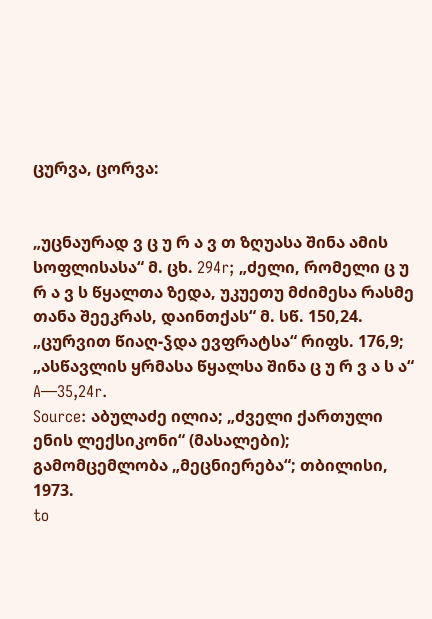ცურვა, ცორვა:


„უცნაურად ვ ც უ რ ა ვ თ ზღუასა შინა ამის სოფლისასა“ მ. ცხ. 294r; „ძელი, რომელი ც უ რ ა ვ ს წყალთა ზედა, უკუეთუ მძიმესა რასმე
თანა შეეკრას, დაინთქას“ მ. სწ. 150,24. „ცურვით წიაღ-ჴდა ევფრატსა“ რიფს. 176,9; „ასწავლის ყრმასა წყალსა შინა ც უ რ ვ ა ს ა“ A—35,24r.
Source: აბულაძე ილია; „ძველი ქართული ენის ლექსიკონი“ (მასალები); გამომცემლობა „მეცნიერება“; თბილისი, 1973.
to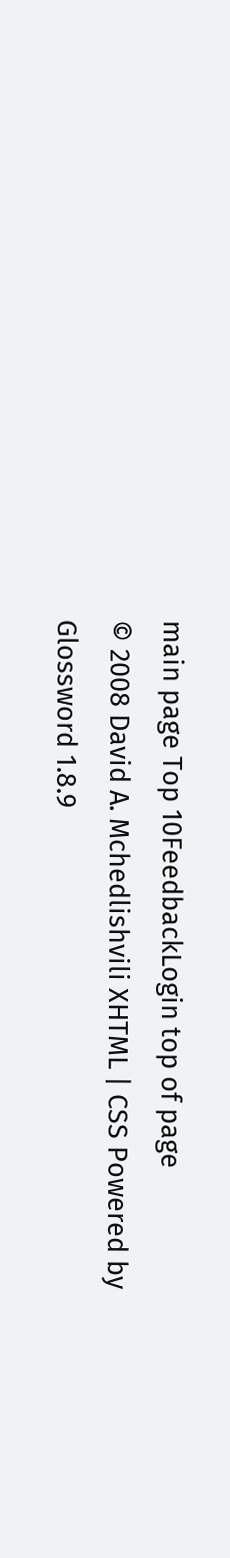main page Top 10FeedbackLogin top of page
© 2008 David A. Mchedlishvili XHTML | CSS Powered by Glossword 1.8.9